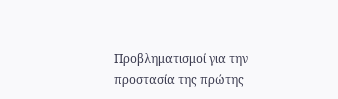Προβληματισμοί για την προστασία της πρώτης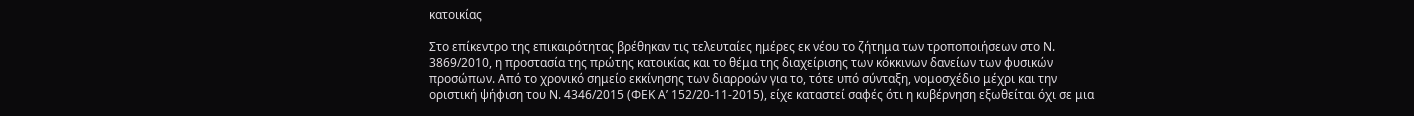κατοικίας

Στο επίκεντρο της επικαιρότητας βρέθηκαν τις τελευταίες ημέρες εκ νέου το ζήτημα των τροποποιήσεων στο Ν. 3869/2010, η προστασία της πρώτης κατοικίας και το θέμα της διαχείρισης των κόκκινων δανείων των φυσικών προσώπων. Από το χρονικό σημείο εκκίνησης των διαρροών για το, τότε υπό σύνταξη, νομοσχέδιο μέχρι και την οριστική ψήφιση του Ν. 4346/2015 (ΦΕΚ Α’ 152/20-11-2015), είχε καταστεί σαφές ότι η κυβέρνηση εξωθείται όχι σε μια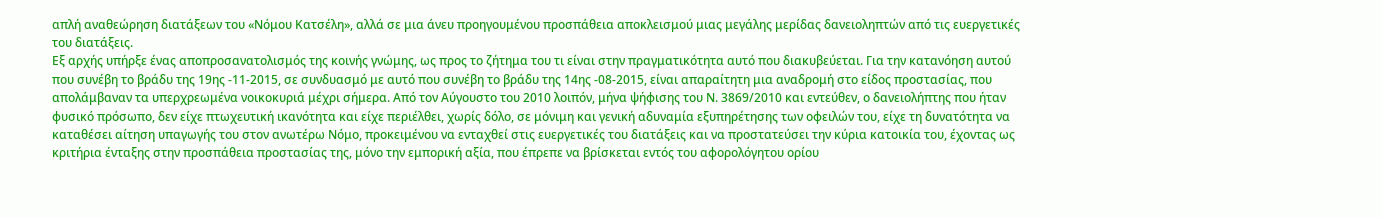απλή αναθεώρηση διατάξεων του «Νόμου Κατσέλη», αλλά σε μια άνευ προηγουμένου προσπάθεια αποκλεισμού μιας μεγάλης μερίδας δανειοληπτών από τις ευεργετικές του διατάξεις.
Εξ αρχής υπήρξε ένας αποπροσανατολισμός της κοινής γνώμης, ως προς το ζήτημα του τι είναι στην πραγματικότητα αυτό που διακυβεύεται. Για την κατανόηση αυτού που συνέβη το βράδυ της 19ης -11-2015, σε συνδυασμό με αυτό που συνέβη το βράδυ της 14ης -08-2015, είναι απαραίτητη μια αναδρομή στο είδος προστασίας, που απολάμβαναν τα υπερχρεωμένα νοικοκυριά μέχρι σήμερα. Από τον Αύγουστο του 2010 λοιπόν, μήνα ψήφισης του Ν. 3869/2010 και εντεύθεν, ο δανειολήπτης που ήταν φυσικό πρόσωπο, δεν είχε πτωχευτική ικανότητα και είχε περιέλθει, χωρίς δόλο, σε μόνιμη και γενική αδυναμία εξυπηρέτησης των οφειλών του, είχε τη δυνατότητα να καταθέσει αίτηση υπαγωγής του στον ανωτέρω Νόμο, προκειμένου να ενταχθεί στις ευεργετικές του διατάξεις και να προστατεύσει την κύρια κατοικία του, έχοντας ως κριτήρια ένταξης στην προσπάθεια προστασίας της, μόνο την εμπορική αξία, που έπρεπε να βρίσκεται εντός του αφορολόγητου ορίου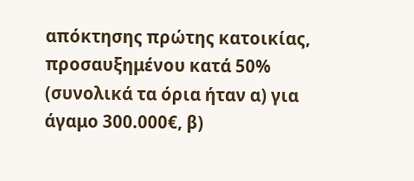απόκτησης πρώτης κατοικίας, προσαυξημένου κατά 50% (συνολικά τα όρια ήταν α) για άγαμο 300.000€, β)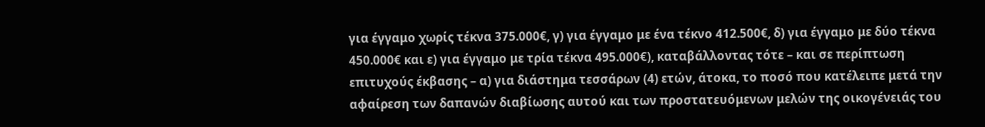για έγγαμο χωρίς τέκνα 375.000€, γ) για έγγαμο με ένα τέκνο 412.500€, δ) για έγγαμο με δύο τέκνα 450.000€ και ε) για έγγαμο με τρία τέκνα 495.000€), καταβάλλοντας τότε – και σε περίπτωση επιτυχούς έκβασης – α) για διάστημα τεσσάρων (4) ετών, άτοκα, το ποσό που κατέλειπε μετά την αφαίρεση των δαπανών διαβίωσης αυτού και των προστατευόμενων μελών της οικογένειάς του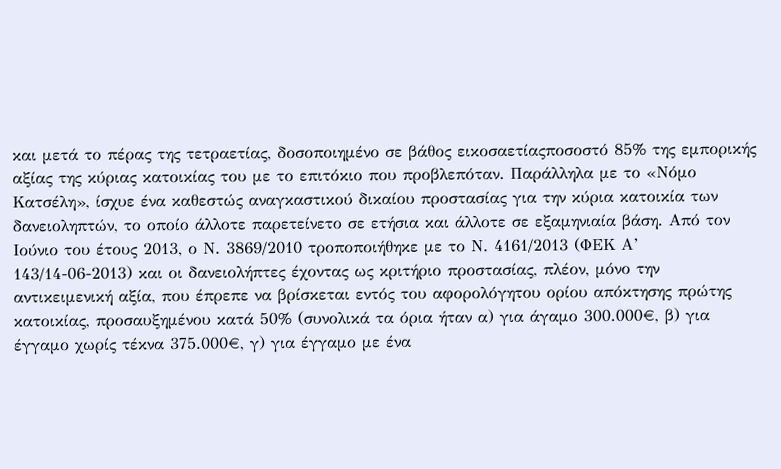και μετά το πέρας της τετραετίας, δοσοποιημένο σε βάθος εικοσαετίαςποσοστό 85% της εμπορικής αξίας της κύριας κατοικίας του με το επιτόκιο που προβλεπόταν. Παράλληλα με το «Νόμο Κατσέλη», ίσχυε ένα καθεστώς αναγκαστικού δικαίου προστασίας για την κύρια κατοικία των δανειοληπτών, το οποίο άλλοτε παρετείνετο σε ετήσια και άλλοτε σε εξαμηνιαία βάση. Από τον Ιούνιο του έτους 2013, ο Ν. 3869/2010 τροποποιήθηκε με το Ν. 4161/2013 (ΦΕΚ Α’ 143/14-06-2013) και οι δανειολήπτες έχοντας ως κριτήριο προστασίας, πλέον, μόνο την αντικειμενική αξία, που έπρεπε να βρίσκεται εντός του αφορολόγητου ορίου απόκτησης πρώτης κατοικίας, προσαυξημένου κατά 50% (συνολικά τα όρια ήταν α) για άγαμο 300.000€, β) για έγγαμο χωρίς τέκνα 375.000€, γ) για έγγαμο με ένα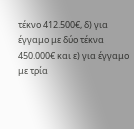τέκνο 412.500€, δ) για έγγαμο με δύο τέκνα 450.000€ και ε) για έγγαμο με τρία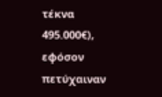τέκνα 495.000€), εφόσον πετύχαιναν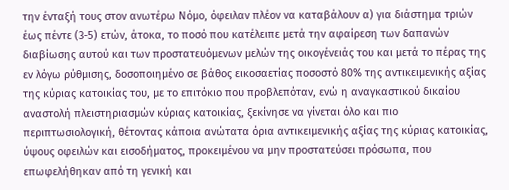την ένταξή τους στον ανωτέρω Νόμο, όφειλαν πλέον να καταβάλουν α) για διάστημα τριών έως πέντε (3-5) ετών, άτοκα, το ποσό που κατέλειπε μετά την αφαίρεση των δαπανών διαβίωσης αυτού και των προστατευόμενων μελών της οικογένειάς του και μετά το πέρας της εν λόγω ρύθμισης, δοσοποιημένο σε βάθος εικοσαετίας ποσοστό 80% της αντικειμενικής αξίας της κύριας κατοικίας του, με το επιτόκιο που προβλεπόταν, ενώ η αναγκαστικού δικαίου αναστολή πλειστηριασμών κύριας κατοικίας, ξεκίνησε να γίνεται όλο και πιο περιπτωσιολογική, θέτοντας κάποια ανώτατα όρια αντικειμενικής αξίας της κύριας κατοικίας, ύψους οφειλών και εισοδήματος, προκειμένου να μην προστατεύσει πρόσωπα, που επωφελήθηκαν από τη γενική και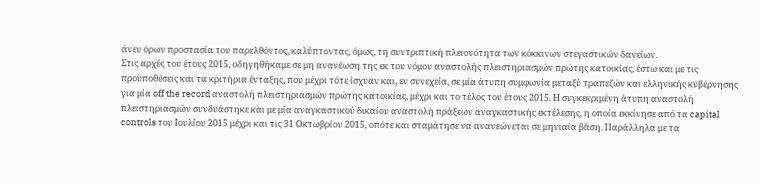άνευ όρων προστασία του παρελθόντος, καλύπτοντας, όμως, τη συντριπτική πλειονότητα των κόκκινων στεγαστικών δανείων.
Στις αρχές του έτους 2015, οδηγηθήκαμε σε μη ανανέωση της εκ του νόμου αναστολής πλειστηριασμών πρώτης κατοικίας, έστω και με τις προϋποθέσεις και τα κριτήρια ένταξης, που μέχρι τότε ίσχυαν και, εν συνεχεία, σε μία άτυπη συμφωνία μεταξύ τραπεζών και ελληνικής κυβέρνησης για μία off the record αναστολή πλειστηριασμών πρώτης κατοικίας, μέχρι και το τέλος του έτους 2015. Η συγκεκριμένη άτυπη αναστολή πλειστηριασμών συνδυάστηκε και με μία αναγκαστικού δικαίου αναστολή πράξεων αναγκαστικής εκτέλεσης, η οποία εκκίνησε από τα capital controls του Ιουλίου 2015 μέχρι και τις 31 Οκτωβρίου 2015, οπότε και σταμάτησε να ανανεώνεται σε μηνιαία βάση. Παράλληλα με τα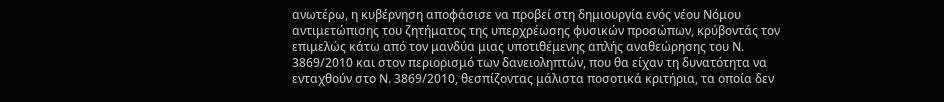ανωτέρω, η κυβέρνηση αποφάσισε να προβεί στη δημιουργία ενός νέου Νόμου αντιμετώπισης του ζητήματος της υπερχρέωσης φυσικών προσώπων, κρύβοντάς τον επιμελώς κάτω από τον μανδύα μιας υποτιθέμενης απλής αναθεώρησης του Ν. 3869/2010 και στον περιορισμό των δανειοληπτών, που θα είχαν τη δυνατότητα να ενταχθούν στο Ν. 3869/2010, θεσπίζοντας μάλιστα ποσοτικά κριτήρια, τα οποία δεν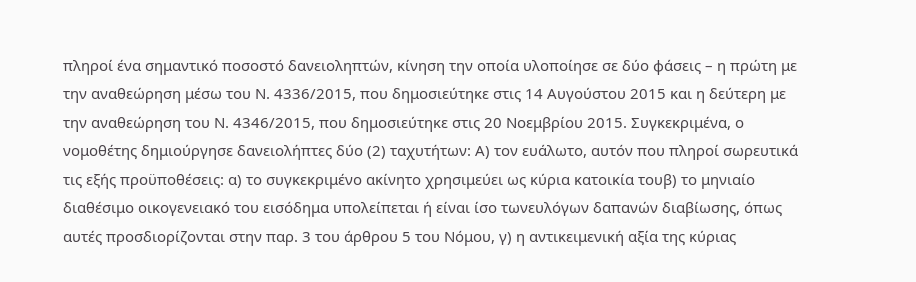πληροί ένα σημαντικό ποσοστό δανειοληπτών, κίνηση την οποία υλοποίησε σε δύο φάσεις – η πρώτη με την αναθεώρηση μέσω του Ν. 4336/2015, που δημοσιεύτηκε στις 14 Αυγούστου 2015 και η δεύτερη με την αναθεώρηση του Ν. 4346/2015, που δημοσιεύτηκε στις 20 Νοεμβρίου 2015. Συγκεκριμένα, ο νομοθέτης δημιούργησε δανειολήπτες δύο (2) ταχυτήτων: Α) τον ευάλωτο, αυτόν που πληροί σωρευτικά τις εξής προϋποθέσεις: α) το συγκεκριμένο ακίνητο χρησιμεύει ως κύρια κατοικία τουβ) το μηνιαίο διαθέσιμο οικογενειακό του εισόδημα υπολείπεται ή είναι ίσο τωνευλόγων δαπανών διαβίωσης, όπως αυτές προσδιορίζονται στην παρ. 3 του άρθρου 5 του Νόμου, γ) η αντικειμενική αξία της κύριας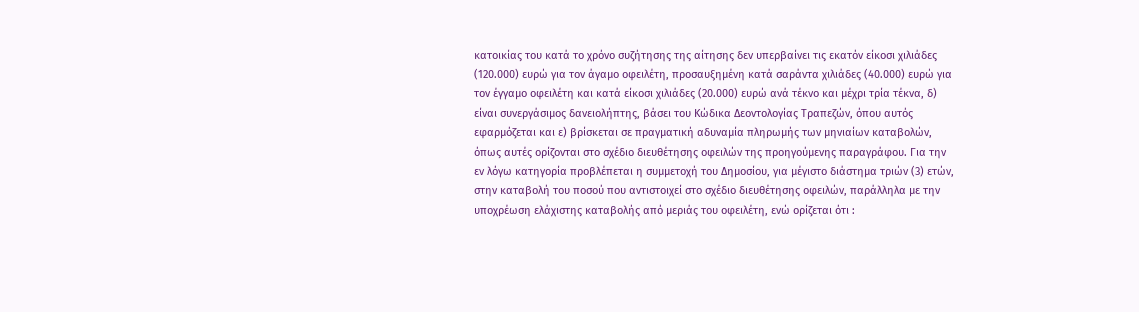κατοικίας του κατά το χρόνο συζήτησης της αίτησης δεν υπερβαίνει τις εκατόν είκοσι χιλιάδες (120.000) ευρώ για τον άγαμο οφειλέτη, προσαυξημένη κατά σαράντα χιλιάδες (40.000) ευρώ για τον έγγαμο οφειλέτη και κατά είκοσι χιλιάδες (20.000) ευρώ ανά τέκνο και μέχρι τρία τέκνα, δ) είναι συνεργάσιμος δανειολήπτης, βάσει του Κώδικα Δεοντολογίας Τραπεζών, όπου αυτός εφαρμόζεται και ε) βρίσκεται σε πραγματική αδυναμία πληρωμής των μηνιαίων καταβολών, όπως αυτές ορίζονται στο σχέδιο διευθέτησης οφειλών της προηγούμενης παραγράφου. Για την εν λόγω κατηγορία προβλέπεται η συμμετοχή του Δημοσίου, για μέγιστο διάστημα τριών (3) ετών, στην καταβολή του ποσού που αντιστοιχεί στο σχέδιο διευθέτησης οφειλών, παράλληλα με την υποχρέωση ελάχιστης καταβολής από μεριάς του οφειλέτη, ενώ ορίζεται ότι :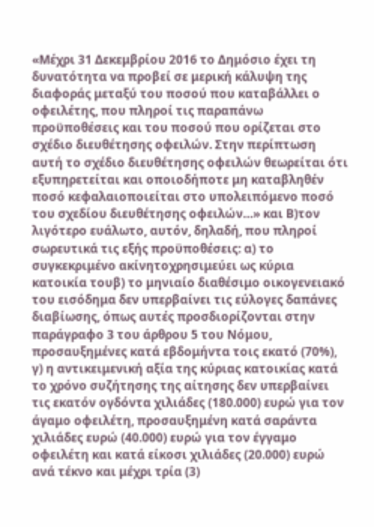«Μέχρι 31 Δεκεμβρίου 2016 το Δημόσιο έχει τη δυνατότητα να προβεί σε μερική κάλυψη της διαφοράς μεταξύ του ποσού που καταβάλλει ο οφειλέτης, που πληροί τις παραπάνω προϋποθέσεις και του ποσού που ορίζεται στο σχέδιο διευθέτησης οφειλών. Στην περίπτωση αυτή το σχέδιο διευθέτησης οφειλών θεωρείται ότι εξυπηρετείται και οποιοδήποτε μη καταβληθέν ποσό κεφαλαιοποιείται στο υπολειπόμενο ποσό του σχεδίου διευθέτησης οφειλών…» και Β)τον λιγότερο ευάλωτο, αυτόν, δηλαδή, που πληροί σωρευτικά τις εξής προϋποθέσεις: α) το συγκεκριμένο ακίνητοχρησιμεύει ως κύρια κατοικία τουβ) το μηνιαίο διαθέσιμο οικογενειακό του εισόδημα δεν υπερβαίνει τις εύλογες δαπάνες διαβίωσης, όπως αυτές προσδιορίζονται στην παράγραφο 3 του άρθρου 5 του Νόμου, προσαυξημένες κατά εβδομήντα τοις εκατό (70%), γ) η αντικειμενική αξία της κύριας κατοικίας κατά το χρόνο συζήτησης της αίτησης δεν υπερβαίνει τις εκατόν ογδόντα χιλιάδες (180.000) ευρώ για τον άγαμο οφειλέτη, προσαυξημένη κατά σαράντα χιλιάδες ευρώ (40.000) ευρώ για τον έγγαμο οφειλέτη και κατά είκοσι χιλιάδες (20.000) ευρώ ανά τέκνο και μέχρι τρία (3)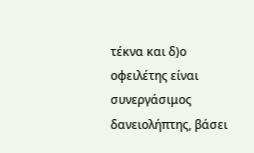τέκνα και δ)ο οφειλέτης είναι συνεργάσιμος δανειολήπτης, βάσει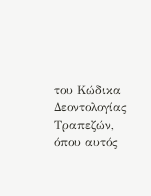του Κώδικα Δεοντολογίας Τραπεζών, όπου αυτός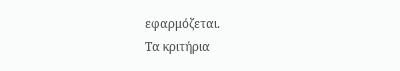εφαρμόζεται.
Τα κριτήρια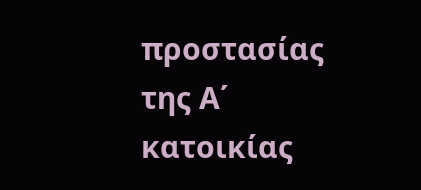προστασίας της Α΄ κατοικίας